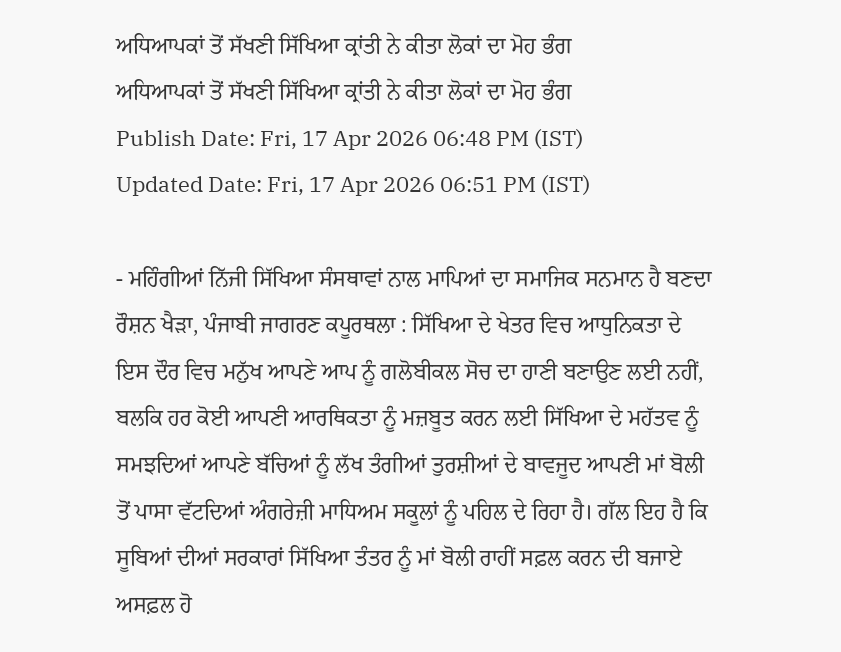ਅਧਿਆਪਕਾਂ ਤੋਂ ਸੱਖਣੀ ਸਿੱਖਿਆ ਕ੍ਰਾਂਤੀ ਨੇ ਕੀਤਾ ਲੋਕਾਂ ਦਾ ਮੋਹ ਭੰਗ
ਅਧਿਆਪਕਾਂ ਤੋਂ ਸੱਖਣੀ ਸਿੱਖਿਆ ਕ੍ਰਾਂਤੀ ਨੇ ਕੀਤਾ ਲੋਕਾਂ ਦਾ ਮੋਹ ਭੰਗ
Publish Date: Fri, 17 Apr 2026 06:48 PM (IST)
Updated Date: Fri, 17 Apr 2026 06:51 PM (IST)

- ਮਹਿੰਗੀਆਂ ਨਿੱਜੀ ਸਿੱਖਿਆ ਸੰਸਥਾਵਾਂ ਨਾਲ ਮਾਪਿਆਂ ਦਾ ਸਮਾਜਿਕ ਸਨਮਾਨ ਹੈ ਬਣਦਾ ਰੌਸ਼ਨ ਖੈੜਾ, ਪੰਜਾਬੀ ਜਾਗਰਣ ਕਪੂਰਥਲਾ : ਸਿੱਖਿਆ ਦੇ ਖੇਤਰ ਵਿਚ ਆਧੁਨਿਕਤਾ ਦੇ ਇਸ ਦੌਰ ਵਿਚ ਮਨੁੱਖ ਆਪਣੇ ਆਪ ਨੂੰ ਗਲੋਬੀਕਲ ਸੋਚ ਦਾ ਹਾਣੀ ਬਣਾਉਣ ਲਈ ਨਹੀਂ, ਬਲਕਿ ਹਰ ਕੋਈ ਆਪਣੀ ਆਰਥਿਕਤਾ ਨੂੰ ਮਜ਼ਬੂਤ ਕਰਨ ਲਈ ਸਿੱਖਿਆ ਦੇ ਮਹੱਤਵ ਨੂੰ ਸਮਝਦਿਆਂ ਆਪਣੇ ਬੱਚਿਆਂ ਨੂੰ ਲੱਖ ਤੰਗੀਆਂ ਤੁਰਸ਼ੀਆਂ ਦੇ ਬਾਵਜੂਦ ਆਪਣੀ ਮਾਂ ਬੋਲੀ ਤੋਂ ਪਾਸਾ ਵੱਟਦਿਆਂ ਅੰਗਰੇਜ਼ੀ ਮਾਧਿਅਮ ਸਕੂਲਾਂ ਨੂੰ ਪਹਿਲ ਦੇ ਰਿਹਾ ਹੈ। ਗੱਲ ਇਹ ਹੈ ਕਿ ਸੂਬਿਆਂ ਦੀਆਂ ਸਰਕਾਰਾਂ ਸਿੱਖਿਆ ਤੰਤਰ ਨੂੰ ਮਾਂ ਬੋਲੀ ਰਾਹੀਂ ਸਫ਼ਲ ਕਰਨ ਦੀ ਬਜਾਏ ਅਸਫ਼ਲ ਹੋ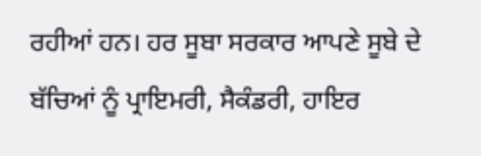ਰਹੀਆਂ ਹਨ। ਹਰ ਸੂਬਾ ਸਰਕਾਰ ਆਪਣੇ ਸੂਬੇ ਦੇ ਬੱਚਿਆਂ ਨੂੰ ਪ੍ਰਾਇਮਰੀ, ਸੈਕੰਡਰੀ, ਹਾਇਰ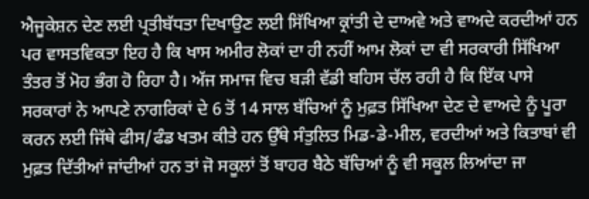ਐਜੂਕੇਸ਼ਨ ਦੇਣ ਲਈ ਪ੍ਰਤੀਬੱਧਤਾ ਦਿਖਾਉਣ ਲਈ ਸਿੱਖਿਆ ਕ੍ਰਾਂਤੀ ਦੇ ਦਾਅਵੇ ਅਤੇ ਵਾਅਦੇ ਕਰਦੀਆਂ ਹਨ ਪਰ ਵਾਸਤਵਿਕਤਾ ਇਹ ਹੈ ਕਿ ਖਾਸ ਅਮੀਰ ਲੋਕਾਂ ਦਾ ਹੀ ਨਹੀਂ ਆਮ ਲੋਕਾਂ ਦਾ ਵੀ ਸਰਕਾਰੀ ਸਿੱਖਿਆ ਤੰਤਰ ਤੋਂ ਮੋਹ ਭੰਗ ਹੋ ਰਿਹਾ ਹੈ। ਅੱਜ ਸਮਾਜ ਵਿਚ ਬੜੀ ਵੱਡੀ ਬਹਿਸ ਚੱਲ ਰਹੀ ਹੈ ਕਿ ਇੱਕ ਪਾਸੇ ਸਰਕਾਰਾਂ ਨੇ ਆਪਣੇ ਨਾਗਰਿਕਾਂ ਦੇ 6 ਤੋਂ 14 ਸਾਲ ਬੱਚਿਆਂ ਨੂੰ ਮੁਫ਼ਤ ਸਿੱਖਿਆ ਦੇਣ ਦੇ ਵਾਅਦੇ ਨੂੰ ਪੂਰਾ ਕਰਨ ਲਈ ਜਿੱਥੇ ਫੀਸ/ਫੰਡ ਖਤਮ ਕੀਤੇ ਹਨ ਉੱਥੇ ਸੰਤੁਲਿਤ ਮਿਡ-ਡੇ-ਮੀਲ, ਵਰਦੀਆਂ ਅਤੇ ਕਿਤਾਬਾਂ ਵੀ ਮੁਫ਼ਤ ਦਿੱਤੀਆਂ ਜਾਂਦੀਆਂ ਹਨ ਤਾਂ ਜੋ ਸਕੂਲਾਂ ਤੋਂ ਬਾਹਰ ਬੈਠੇ ਬੱਚਿਆਂ ਨੂੰ ਵੀ ਸਕੂਲ ਲਿਆਂਦਾ ਜਾ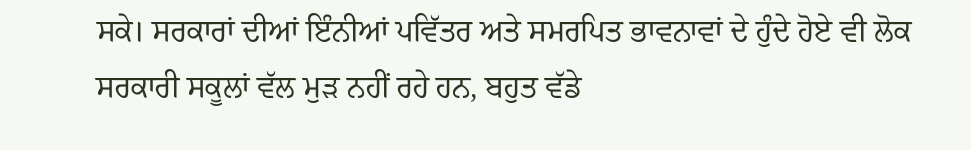ਸਕੇ। ਸਰਕਾਰਾਂ ਦੀਆਂ ਇੰਨੀਆਂ ਪਵਿੱਤਰ ਅਤੇ ਸਮਰਪਿਤ ਭਾਵਨਾਵਾਂ ਦੇ ਹੁੰਦੇ ਹੋਏ ਵੀ ਲੋਕ ਸਰਕਾਰੀ ਸਕੂਲਾਂ ਵੱਲ ਮੁੜ ਨਹੀਂ ਰਹੇ ਹਨ, ਬਹੁਤ ਵੱਡੇ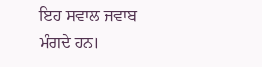ਇਹ ਸਵਾਲ ਜਵਾਬ ਮੰਗਦੇ ਹਨ।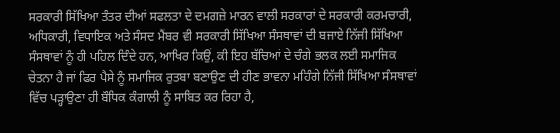ਸਰਕਾਰੀ ਸਿੱਖਿਆ ਤੰਤਰ ਦੀਆਂ ਸਫਲਤਾ ਦੇ ਦਮਗਜ਼ੇ ਮਾਰਨ ਵਾਲੀ ਸਰਕਾਰਾਂ ਦੇ ਸਰਕਾਰੀ ਕਰਮਚਾਰੀ, ਅਧਿਕਾਰੀ, ਵਿਧਾਇਕ ਅਤੇ ਸੰਸਦ ਮੈਂਬਰ ਵੀ ਸਰਕਾਰੀ ਸਿੱਖਿਆ ਸੰਸਥਾਵਾਂ ਦੀ ਬਜਾਏ ਨਿੱਜੀ ਸਿੱਖਿਆ ਸੰਸਥਾਵਾਂ ਨੂੰ ਹੀ ਪਹਿਲ ਦਿੰਦੇ ਹਨ, ਆਖਿਰ ਕਿਉਂ, ਕੀ ਇਹ ਬੱਚਿਆਂ ਦੇ ਚੰਗੇ ਭਲਕ ਲਈ ਸਮਾਜਿਕ ਚੇਤਨਾ ਹੈ ਜਾਂ ਫਿਰ ਪੈਸੇ ਨੂੰ ਸਮਾਜਿਕ ਰੁਤਬਾ ਬਣਾਉਣ ਦੀ ਹੀਣ ਭਾਵਨਾ ਮਹਿੰਗੇ ਨਿੱਜੀ ਸਿੱਖਿਆ ਸੰਸਥਾਵਾਂ ਵਿੱਚ ਪੜ੍ਹਾਉਣਾ ਹੀ ਬੌਧਿਕ ਕੰਗਾਲੀ ਨੂੰ ਸਾਬਿਤ ਕਰ ਰਿਹਾ ਹੈ,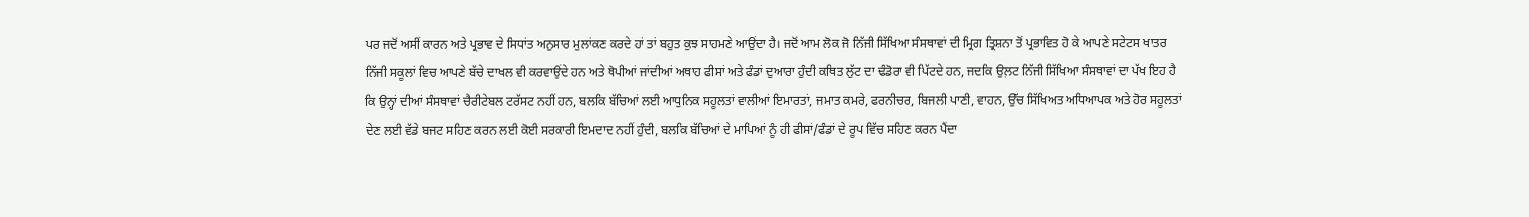ਪਰ ਜਦੋਂ ਅਸੀਂ ਕਾਰਨ ਅਤੇ ਪ੍ਰਭਾਵ ਦੇ ਸਿਧਾਂਤ ਅਨੁਸਾਰ ਮੁਲਾਂਕਣ ਕਰਦੇ ਹਾਂ ਤਾਂ ਬਹੁਤ ਕੁਝ ਸਾਹਮਣੇ ਆਉਂਦਾ ਹੈ। ਜਦੋਂ ਆਮ ਲੋਕ ਜੋ ਨਿੱਜੀ ਸਿੱਖਿਆ ਸੰਸਥਾਵਾਂ ਦੀ ਮ੍ਰਿਗ ਤ੍ਰਿਸ਼ਨਾ ਤੋਂ ਪ੍ਰਭਾਵਿਤ ਹੋ ਕੇ ਆਪਣੇ ਸਟੇਟਸ ਖਾਤਰ ਨਿੱਜੀ ਸਕੂਲਾਂ ਵਿਚ ਆਪਣੇ ਬੱਚੇ ਦਾਖਲ ਵੀ ਕਰਵਾਉਂਦੇ ਹਨ ਅਤੇ ਥੋਪੀਆਂ ਜਾਂਦੀਆਂ ਅਥਾਹ ਫੀਸਾਂ ਅਤੇ ਫੰਡਾਂ ਦੁਆਰਾ ਹੁੰਦੀ ਕਥਿਤ ਲੁੱਟ ਦਾ ਢੰਡੋਰਾ ਵੀ ਪਿੱਟਦੇ ਹਨ, ਜਦਕਿ ਉਲ਼ਟ ਨਿੱਜੀ ਸਿੱਖਿਆ ਸੰਸਥਾਵਾਂ ਦਾ ਪੱਖ ਇਹ ਹੈ ਕਿ ਉਨ੍ਹਾਂ ਦੀਆਂ ਸੰਸਥਾਵਾਂ ਚੈਰੀਟੇਬਲ ਟਰੱਸਟ ਨਹੀਂ ਹਨ, ਬਲਕਿ ਬੱਚਿਆਂ ਲਈ ਆਧੁਨਿਕ ਸਹੂਲਤਾਂ ਵਾਲੀਆਂ ਇਮਾਰਤਾਂ, ਜਮਾਤ ਕਮਰੇ, ਫਰਨੀਚਰ, ਬਿਜਲੀ ਪਾਣੀ, ਵਾਹਨ, ਉੱਚ ਸਿੱਖਿਅਤ ਅਧਿਆਪਕ ਅਤੇ ਹੋਰ ਸਹੂਲਤਾਂ ਦੇਣ ਲਈ ਵੱਡੇ ਬਜਟ ਸਹਿਣ ਕਰਨ ਲਈ ਕੋਈ ਸਰਕਾਰੀ ਇਮਦਾਦ ਨਹੀਂ ਹੁੰਦੀ, ਬਲਕਿ ਬੱਚਿਆਂ ਦੇ ਮਾਪਿਆਂ ਨੂੰ ਹੀ ਫੀਸਾਂ/ਫੰਡਾਂ ਦੇ ਰੂਪ ਵਿੱਚ ਸਹਿਣ ਕਰਨ ਪੈਂਦਾ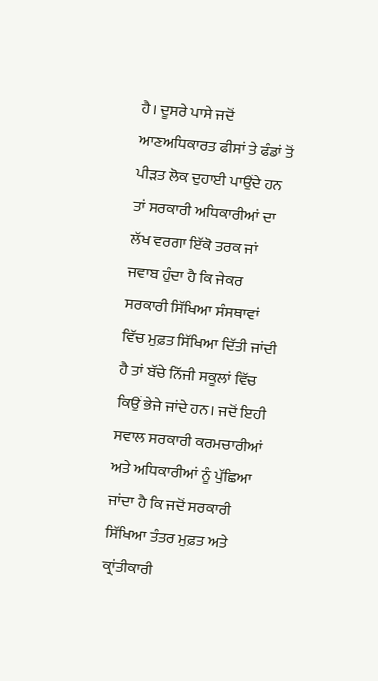ਹੈ। ਦੂਸਰੇ ਪਾਸੇ ਜਦੋਂ ਆਣਅਧਿਕਾਰਤ ਫੀਸਾਂ ਤੇ ਫੰਡਾਂ ਤੋਂ ਪੀੜਤ ਲੋਕ ਦੁਹਾਈ ਪਾਉਂਦੇ ਹਨ ਤਾਂ ਸਰਕਾਰੀ ਅਧਿਕਾਰੀਆਂ ਦਾ ਲੱਖ ਵਰਗਾ ਇੱਕੋ ਤਰਕ ਜਾਂ ਜਵਾਬ ਹੁੰਦਾ ਹੈ ਕਿ ਜੇਕਰ ਸਰਕਾਰੀ ਸਿੱਖਿਆ ਸੰਸਥਾਵਾਂ ਵਿੱਚ ਮੁਫ਼ਤ ਸਿੱਖਿਆ ਦਿੱਤੀ ਜਾਂਦੀ ਹੈ ਤਾਂ ਬੱਚੇ ਨਿੱਜੀ ਸਕੂਲਾਂ ਵਿੱਚ ਕਿਉਂ ਭੇਜੇ ਜਾਂਦੇ ਹਨ। ਜਦੋਂ ਇਹੀ ਸਵਾਲ ਸਰਕਾਰੀ ਕਰਮਚਾਰੀਆਂ ਅਤੇ ਅਧਿਕਾਰੀਆਂ ਨੂੰ ਪੁੱਛਿਆ ਜਾਂਦਾ ਹੈ ਕਿ ਜਦੋਂ ਸਰਕਾਰੀ ਸਿੱਖਿਆ ਤੰਤਰ ਮੁਫ਼ਤ ਅਤੇ ਕ੍ਰਾਂਤੀਕਾਰੀ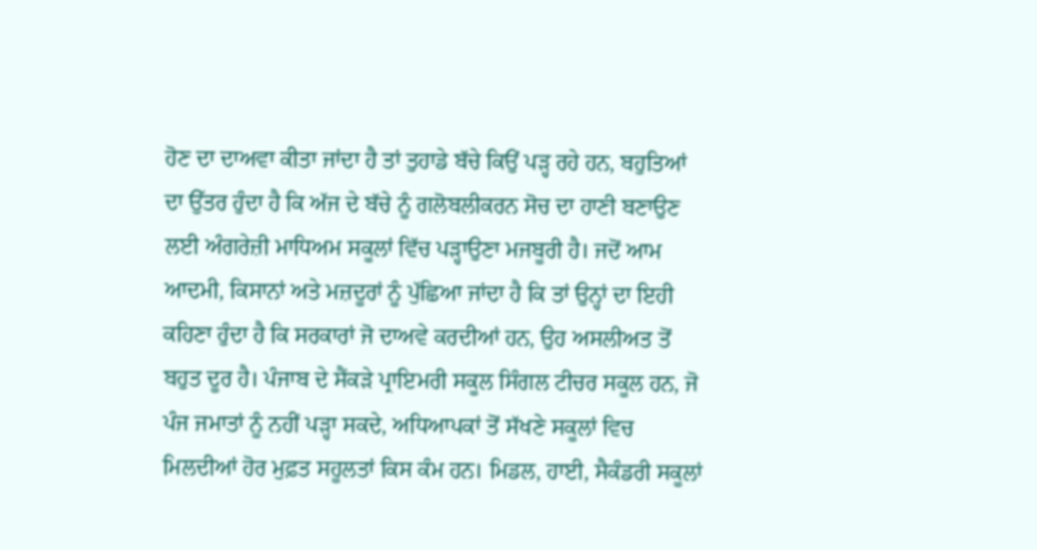ਹੋਣ ਦਾ ਦਾਅਵਾ ਕੀਤਾ ਜਾਂਦਾ ਹੈ ਤਾਂ ਤੁਹਾਡੇ ਬੱਚੇ ਕਿਉਂ ਪੜ੍ਹ ਰਹੇ ਹਨ, ਬਹੁਤਿਆਂ ਦਾ ਉੱਤਰ ਹੁੰਦਾ ਹੈ ਕਿ ਅੱਜ ਦੇ ਬੱਚੇ ਨੂੰ ਗਲੋਬਲੀਕਰਨ ਸੋਚ ਦਾ ਹਾਣੀ ਬਣਾਉਣ ਲਈ ਅੰਗਰੇਜ਼ੀ ਮਾਧਿਅਮ ਸਕੂਲਾਂ ਵਿੱਚ ਪੜ੍ਹਾਉਣਾ ਮਜਬੂਰੀ ਹੈ। ਜਦੋਂ ਆਮ ਆਦਮੀ, ਕਿਸਾਨਾਂ ਅਤੇ ਮਜ਼ਦੂਰਾਂ ਨੂੰ ਪੁੱਛਿਆ ਜਾਂਦਾ ਹੈ ਕਿ ਤਾਂ ਉਨ੍ਹਾਂ ਦਾ ਇਹੀ ਕਹਿਣਾ ਹੁੰਦਾ ਹੈ ਕਿ ਸਰਕਾਰਾਂ ਜੋ ਦਾਅਵੇ ਕਰਦੀਆਂ ਹਨ, ਉਹ ਅਸਲੀਅਤ ਤੋਂ ਬਹੁਤ ਦੂਰ ਹੈ। ਪੰਜਾਬ ਦੇ ਸੈਂਕੜੇ ਪ੍ਰਾਇਮਰੀ ਸਕੂਲ ਸਿੰਗਲ ਟੀਚਰ ਸਕੂਲ ਹਨ, ਜੋ ਪੰਜ ਜਮਾਤਾਂ ਨੂੰ ਨਹੀਂ ਪੜ੍ਹਾ ਸਕਦੇ, ਅਧਿਆਪਕਾਂ ਤੋਂ ਸੱਖਣੇ ਸਕੂਲਾਂ ਵਿਚ ਮਿਲਦੀਆਂ ਹੋਰ ਮੁਫ਼ਤ ਸਹੂਲਤਾਂ ਕਿਸ ਕੰਮ ਹਨ। ਮਿਡਲ, ਹਾਈ, ਸੈਕੰਡਰੀ ਸਕੂਲਾਂ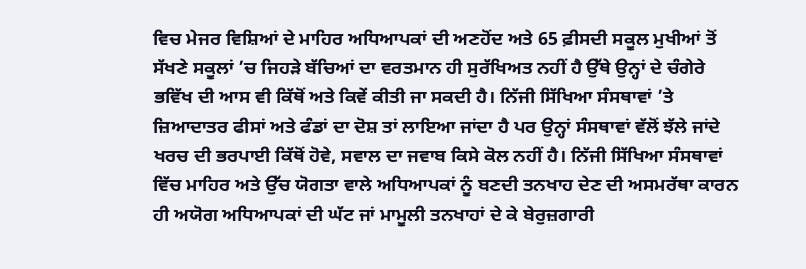ਵਿਚ ਮੇਜਰ ਵਿਸ਼ਿਆਂ ਦੇ ਮਾਹਿਰ ਅਧਿਆਪਕਾਂ ਦੀ ਅਣਹੋਂਦ ਅਤੇ 65 ਫ਼ੀਸਦੀ ਸਕੂਲ ਮੁਖੀਆਂ ਤੋਂ ਸੱਖਣੇ ਸਕੂਲਾਂ ’ਚ ਜਿਹੜੇ ਬੱਚਿਆਂ ਦਾ ਵਰਤਮਾਨ ਹੀ ਸੁਰੱਖਿਅਤ ਨਹੀਂ ਹੈ ਉੱਥੇ ਉਨ੍ਹਾਂ ਦੇ ਚੰਗੇਰੇ ਭਵਿੱਖ ਦੀ ਆਸ ਵੀ ਕਿੱਥੋਂ ਅਤੇ ਕਿਵੇਂ ਕੀਤੀ ਜਾ ਸਕਦੀ ਹੈ। ਨਿੱਜੀ ਸਿੱਖਿਆ ਸੰਸਥਾਵਾਂ ’ਤੇ ਜ਼ਿਆਦਾਤਰ ਫੀਸਾਂ ਅਤੇ ਫੰਡਾਂ ਦਾ ਦੋਸ਼ ਤਾਂ ਲਾਇਆ ਜਾਂਦਾ ਹੈ ਪਰ ਉਨ੍ਹਾਂ ਸੰਸਥਾਵਾਂ ਵੱਲੋਂ ਝੱਲੇ ਜਾਂਦੇ ਖਰਚ ਦੀ ਭਰਪਾਈ ਕਿੱਥੋਂ ਹੋਵੇ, ਸਵਾਲ ਦਾ ਜਵਾਬ ਕਿਸੇ ਕੋਲ ਨਹੀਂ ਹੈ। ਨਿੱਜੀ ਸਿੱਖਿਆ ਸੰਸਥਾਵਾਂ ਵਿੱਚ ਮਾਹਿਰ ਅਤੇ ਉੱਚ ਯੋਗਤਾ ਵਾਲੇ ਅਧਿਆਪਕਾਂ ਨੂੰ ਬਣਦੀ ਤਨਖਾਹ ਦੇਣ ਦੀ ਅਸਮਰੱਥਾ ਕਾਰਨ ਹੀ ਅਯੋਗ ਅਧਿਆਪਕਾਂ ਦੀ ਘੱਟ ਜਾਂ ਮਾਮੂਲੀ ਤਨਖਾਹਾਂ ਦੇ ਕੇ ਬੇਰੁਜ਼ਗਾਰੀ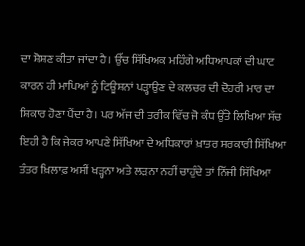ਦਾ ਸ਼ੋਸ਼ਣ ਕੀਤਾ ਜਾਂਦਾ ਹੈ। ਉੱਚ ਸਿੱਖਿਅਕ ਮਹਿੰਗੇ ਅਧਿਆਪਕਾਂ ਦੀ ਘਾਟ ਕਾਰਨ ਹੀ ਮਾਪਿਆਂ ਨੂੰ ਟਿਊਸ਼ਨਾਂ ਪੜ੍ਹਾਉਣ ਦੇ ਕਲਚਰ ਦੀ ਦੋਹਰੀ ਮਾਰ ਦਾ ਸ਼ਿਕਾਰ ਹੋਣਾ ਪੈਂਦਾ ਹੈ। ਪਰ ਅੱਜ ਦੀ ਤਰੀਕ ਵਿੱਚ ਜੋ ਕੰਧ ਉੱਤੇ ਲਿਖਿਆ ਸੱਚ ਇਹੀ ਹੈ ਕਿ ਜੇਕਰ ਆਪਣੇ ਸਿੱਖਿਆ ਦੇ ਅਧਿਕਾਰਾਂ ਖ਼ਾਤਰ ਸਰਕਾਰੀ ਸਿੱਖਿਆ ਤੰਤਰ ਖ਼ਿਲਾਫ਼ ਅਸੀਂ ਖੜ੍ਹਨਾ ਅਤੇ ਲੜਨਾ ਨਹੀਂ ਚਾਹੁੰਦੇ ਤਾਂ ਨਿੱਜੀ ਸਿੱਖਿਆ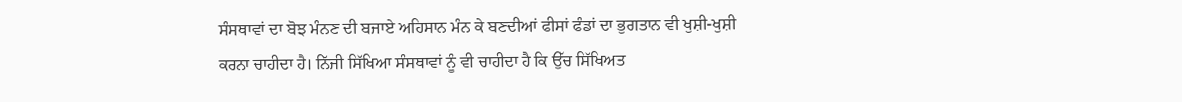ਸੰਸਥਾਵਾਂ ਦਾ ਬੋਝ ਮੰਨਣ ਦੀ ਬਜਾਏ ਅਹਿਸਾਨ ਮੰਨ ਕੇ ਬਣਦੀਆਂ ਫੀਸਾਂ ਫੰਡਾਂ ਦਾ ਭੁਗਤਾਨ ਵੀ ਖੁਸ਼ੀ-ਖੁਸ਼ੀ ਕਰਨਾ ਚਾਹੀਦਾ ਹੈ। ਨਿੱਜੀ ਸਿੱਖਿਆ ਸੰਸਥਾਵਾਂ ਨੂੰ ਵੀ ਚਾਹੀਦਾ ਹੈ ਕਿ ਉੱਚ ਸਿੱਖਿਅਤ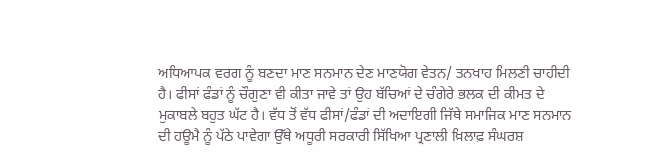ਅਧਿਆਪਕ ਵਰਗ ਨੂੰ ਬਣਦਾ ਮਾਣ ਸਨਮਾਨ ਦੇਣ ਮਾਣਯੋਗ ਵੇਤਨ/ ਤਨਖਾਹ ਮਿਲਣੀ ਚਾਹੀਦੀ ਹੈ। ਫੀਸਾਂ ਫੰਡਾਂ ਨੂੰ ਚੌਗੁਣਾ ਵੀ ਕੀਤਾ ਜਾਵੇ ਤਾਂ ਉਹ ਬੱਚਿਆਂ ਦੇ ਚੰਗੇਰੇ ਭਲਕ ਦੀ ਕੀਮਤ ਦੇ ਮੁਕਾਬਲੇ ਬਹੁਤ ਘੱਟ ਹੈ। ਵੱਧ ਤੋਂ ਵੱਧ ਫੀਸਾਂ/ਫੰਡਾਂ ਦੀ ਅਦਾਇਗੀ ਜਿੱਥੇ ਸਮਾਜਿਕ ਮਾਣ ਸਨਮਾਨ ਦੀ ਹਊਮੈ ਨੂੰ ਪੱਠੇ ਪਾਵੇਗਾ ਉੱਥੇ ਅਧੂਰੀ ਸਰਕਾਰੀ ਸਿੱਖਿਆ ਪ੍ਰਣਾਲੀ ਖ਼ਿਲਾਫ਼ ਸੰਘਰਸ਼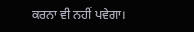ਕਰਨਾ ਵੀ ਨਹੀਂ ਪਵੇਗਾ।